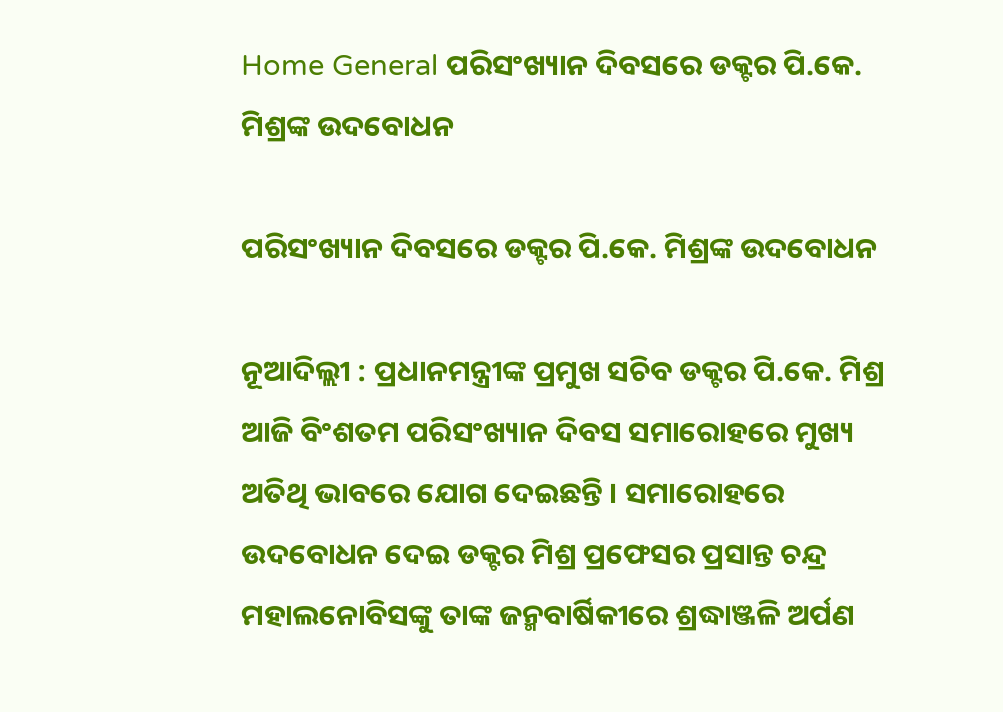Home General ପରିସଂଖ୍ୟାନ ଦିବସରେ ଡକ୍ଟର ପି.କେ. ମିଶ୍ରଙ୍କ ଉଦବୋଧନ

ପରିସଂଖ୍ୟାନ ଦିବସରେ ଡକ୍ଟର ପି.କେ. ମିଶ୍ରଙ୍କ ଉଦବୋଧନ

ନୂଆଦିଲ୍ଲୀ : ପ୍ରଧାନମନ୍ତ୍ରୀଙ୍କ ପ୍ରମୁଖ ସଚିବ ଡକ୍ଟର ପି.କେ. ମିଶ୍ର ଆଜି ବିଂଶତମ ପରିସଂଖ୍ୟାନ ଦିବସ ସମାରୋହରେ ମୁଖ୍ୟ ଅତିଥି ଭାବରେ ଯୋଗ ଦେଇଛନ୍ତି । ସମାରୋହରେ ଉଦବୋଧନ ଦେଇ ଡକ୍ଟର ମିଶ୍ର ପ୍ରଫେସର ପ୍ରସାନ୍ତ ଚନ୍ଦ୍ର ମହାଲନୋବିସଙ୍କୁ ତାଙ୍କ ଜନ୍ମବାର୍ଷିକୀରେ ଶ୍ରଦ୍ଧାଞ୍ଜଳି ଅର୍ପଣ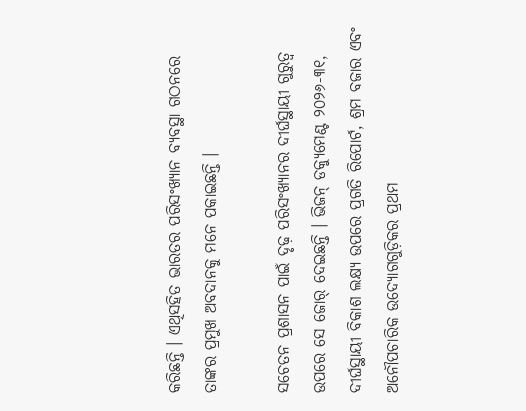କରିଛନ୍ତି । ଏଥିସହିତ ଭାରତର ପରିସଂଖ୍ୟାନ ବ୍ୟବସ୍ଥା ଗଠନରେ ତାଙ୍କର ପ୍ରମୁଖ ଅବଦାନକୁ ମନେ ପକାଇଛନ୍ତି ।

ସଚେତନ ପ୍ରଶାସନ ପାଇଁ ଦୃଢ଼ ପରିସଂଖ୍ୟାନର ଦୀର୍ଘସ୍ଥାୟୀ ଗୁରୁତ୍ୱ ଉପରେ ସେ ଜୋର୍‌ ଦେଇଛନ୍ତି । ଭିଜନ୍‌ ଡକ୍ୟୁମେଣ୍ଟ ୨୦୨୬-୩୧, ଦୀର୍ଘସ୍ଥାୟୀ ବିକାଶ ଲକ୍ଷ୍ୟ ଉପରେ ପ୍ରଗତି ରିପୋର୍ଟ, ଶ୍ରମ ବଜାର ଏବଂ ଅନୌପଚାରିକ ଉଦ୍ୟୋଗଗୁଡ଼ିକର ପ୍ରଥମ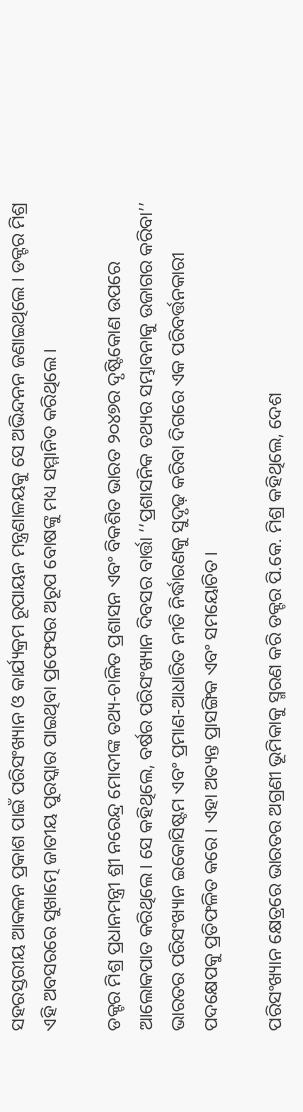ସହରସ୍ତରୀୟ ଆକଳନ ପ୍ରକାଶ ପାଇଁ ପରିସଂଖ୍ୟାନ ଓ କାର୍ଯ୍ୟକ୍ରମ ରୂପାୟନ ମନ୍ତ୍ରଣାଳୟକୁ ସେ ଅଭିନ୍ଦନନ ଜଣାଇଥିଲେ । ଡକ୍ଟର ମିଶ୍ର ଏହି ଅବସରରେ ସୁଖାତ୍ମେ ଜାତୀୟ ପୁରସ୍କାର ପାଇଥିବା ପ୍ରଫେସର ଅରୂପ ବୋଷଙ୍କୁ ମଧ୍ୟ ସମ୍ମାନିତ କରିଥିଲେ।

ଡକ୍ଟର ମିଶ୍ର ପ୍ରଧାନମନ୍ତ୍ରୀ ଶ୍ରୀ ନରେନ୍ଦ୍ର ମୋଦୀଙ୍କ ତଥ୍ୟ-ଚାଳିତ ପ୍ରଶାସନ ଏବଂ ବିକଶିତ ଭାରତ ୨୦୪୭ର ଦୃଷ୍ଟିକୋଣ ଉପରେ ଆଲୋକପାତ କରିଥିଲେ। ସେ କହିଥିଲେ, ବର୍ଷର ପରିସଂଖ୍ୟାନ ଦିବସର ବାର୍ତ୍ତା ‘‘ପ୍ରଶାସନିକ ତଥ୍ୟର ସମ୍ଭାବନାକୁ ଉଜାଗର କରିବା’’ ଭାରତର ପରିସଂଖ୍ୟାନ ଇକୋସିଷ୍ଟମ ଏବଂ ପ୍ରମାଣ-ଆଧାରିତ ନୀତି ନିର୍ଦ୍ଧାରଣକୁ ସୁଦୃଢ଼ କରିବା ଦିଗରେ ଏକ ପରିବର୍ତ୍ତନକାରୀ ପଦକ୍ଷେପକୁ ପ୍ରତିଫଳିତ କରେ । ଏହା ଅତ୍ୟନ୍ତ ପ୍ରାସଙ୍ଗିକ ଏବଂ ସମୟୋଚିତ।

ପରିସଂଖ୍ୟାନ କ୍ଷେତ୍ରରେ ଭାରତର ଅଗ୍ରଣୀ ଭୂମିକାକୁ ସ୍ମରଣ କରି ଡକ୍ଟର ପି.କେ. ମିଶ୍ର କହିଥିଲେ, ଦେଶ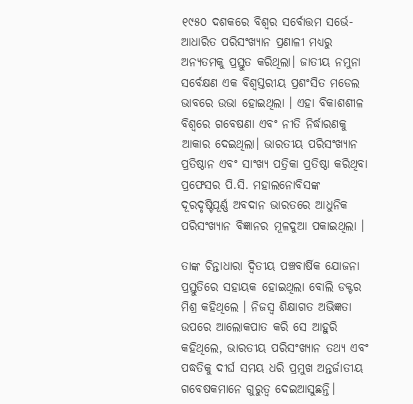୧୯୫୦ ଦଶକରେ ବିଶ୍ୱର ସର୍ବୋତ୍ତମ ସର୍ଭେ-ଆଧାରିତ ପରିସଂଖ୍ୟାନ ପ୍ରଣାଳୀ ମଧ୍ୟରୁ ଅନ୍ୟତମକୁ ପ୍ରସ୍ତୁତ କରିଥିଲା। ଜାତୀୟ ନମୁନା ସର୍ବେକ୍ଷଣ ଏକ ବିଶ୍ୱସ୍ତରୀୟ ପ୍ରଶଂସିତ ମଡେଲ ଭାବରେ ଉଭା ହୋଇଥିଲା । ଏହା ବିକାଶଶୀଳ ବିଶ୍ୱରେ ଗବେଷଣା ଏବଂ ନୀତି ନିର୍ଦ୍ଧାରଣକୁ ଆକାର ଦେଇଥିଲା। ଭାରତୀୟ ପରିସଂଖ୍ୟାନ ପ୍ରତିଷ୍ଠାନ ଏବଂ ସାଂଖ୍ୟ ପତ୍ରିକା ପ୍ରତିଷ୍ଠା କରିଥିବା ପ୍ରଫେସର ପି.ସି. ମହାଲନୋବିସଙ୍କ ଦୂରଦୃଷ୍ଟିପୂର୍ଣ୍ଣ ଅବଦାନ ଭାରତରେ ଆଧୁନିକ ପରିସଂଖ୍ୟାନ ବିଜ୍ଞାନର ମୂଳଦୁଆ ପକାଇଥିଲା ।

ତାଙ୍କ ଚିନ୍ତାଧାରା ଦ୍ୱିତୀୟ ପଞ୍ଚବାର୍ଷିକ ଯୋଜନା ପ୍ରସ୍ତୁତିରେ ସହାୟକ ହୋଇଥିଲା ବୋଲି ଡକ୍ଟର ମିଶ୍ର କହିଥିଲେ । ନିଜସ୍ୱ ଶିକ୍ଷାଗତ ଅଭିଜ୍ଞତା ଉପରେ ଆଲୋକପାତ କରି ସେ ଆହୁରି କହିଥିଲେ, ଭାରତୀୟ ପରିସଂଖ୍ୟାନ ତଥ୍ୟ ଏବଂ ପଦ୍ଧତିକୁ ଦୀର୍ଘ ସମୟ ଧରି ପ୍ରମୁଖ ଅନ୍ତର୍ଜାତୀୟ ଗବେଷକମାନେ ଗୁରୁତ୍ୱ ଦେଇଆସୁଛନ୍ତି।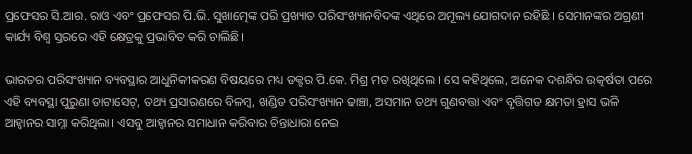ପ୍ରଫେସର ସି.ଆର. ରାଓ ଏବଂ ପ୍ରଫେସର ପି.ଭି. ସୁଖାତ୍ମେଙ୍କ ପରି ପ୍ରଖ୍ୟାତ ପରିସଂଖ୍ୟାନବିଦଙ୍କ ଏଥିରେ ଅମୂଲ୍ୟ ଯୋଗଦାନ ରହିଛି । ସେମାନଙ୍କର ଅଗ୍ରଣୀ କାର୍ଯ୍ୟ ବିଶ୍ୱ ସ୍ତରରେ ଏହି କ୍ଷେତ୍ରକୁ ପ୍ରଭାବିତ କରି ଚାଲିଛି।

ଭାରତର ପରିସଂଖ୍ୟାନ ବ୍ୟବସ୍ଥାର ଆଧୁନିକୀକରଣ ବିଷୟରେ ମଧ୍ୟ ଡକ୍ଟର ପି.କେ. ମିଶ୍ର ମତ ରଖିଥିଲେ । ସେ କହିଥିଲେ, ଅନେକ ଦଶନ୍ଧିର ଉତ୍କର୍ଷତା ପରେ ଏହି ବ୍ୟବସ୍ଥା ପୁରୁଣା ଡାଟାସେଟ୍, ତଥ୍ୟ ପ୍ରସାରଣରେ ବିଳମ୍ବ, ଖଣ୍ଡିତ ପରିସଂଖ୍ୟାନ ଢାଞ୍ଚା, ଅସମାନ ତଥ୍ୟ ଗୁଣବତ୍ତା ଏବଂ ବୃତ୍ତିଗତ କ୍ଷମତା ହ୍ରାସ ଭଳି ଆହ୍ୱାନର ସାମ୍ନା କରିଥିଲା। ଏସବୁ ଆହ୍ୱାନର ସମାଧାନ କରିବାର ଚିନ୍ତାଧାରା ନେଇ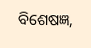ବିଶେଷଜ୍ଞ,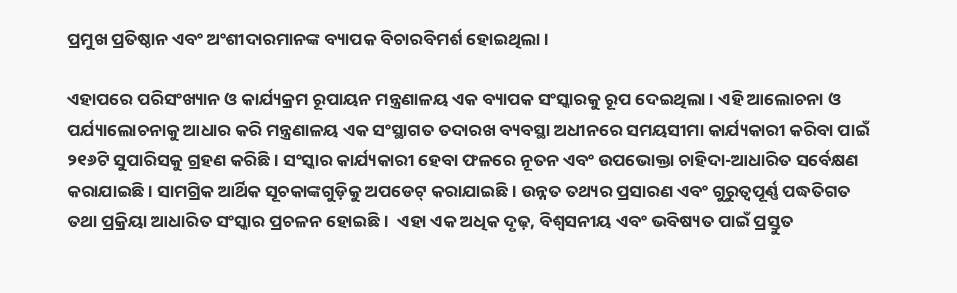ପ୍ରମୁଖ ପ୍ରତିଷ୍ଠାନ ଏବଂ ଅଂଶୀଦାରମାନଙ୍କ ବ୍ୟାପକ ବିଚାରବିମର୍ଶ ହୋଇଥିଲା ।

ଏହାପରେ ପରିସଂଖ୍ୟାନ ଓ କାର୍ଯ୍ୟକ୍ରମ ରୂପାୟନ ମନ୍ତ୍ରଣାଳୟ ଏକ ବ୍ୟାପକ ସଂସ୍କାରକୁ ରୂପ ଦେଇଥିଲା । ଏହି ଆଲୋଚନା ଓ ପର୍ଯ୍ୟାଲୋଚନାକୁ ଆଧାର କରି ମନ୍ତ୍ରଣାଳୟ ଏକ ସଂସ୍ଥାଗତ ତଦାରଖ ବ୍ୟବସ୍ଥା ଅଧୀନରେ ସମୟସୀମା କାର୍ଯ୍ୟକାରୀ କରିବା ପାଇଁ ୨୧୬ଟି ସୁପାରିସକୁ ଗ୍ରହଣ କରିଛି । ସଂସ୍କାର କାର୍ଯ୍ୟକାରୀ ହେବା ଫଳରେ ନୂତନ ଏବଂ ଉପଭୋକ୍ତା ଚାହିଦା-ଆଧାରିତ ସର୍ବେକ୍ଷଣ କରାଯାଇଛି । ସାମଗ୍ରିକ ଆର୍ଥିକ ସୂଚକାଙ୍କଗୁଡ଼ିକୁ ଅପଡେଟ୍‌ କରାଯାଇଛି । ଉନ୍ନତ ତଥ୍ୟର ପ୍ରସାରଣ ଏବଂ ଗୁରୁତ୍ୱପୂର୍ଣ୍ଣ ପଦ୍ଧତିଗତ ତଥା ପ୍ରକ୍ରିୟା ଆଧାରିତ ସଂସ୍କାର ପ୍ରଚଳନ ହୋଇଛି ।  ଏହା ଏକ ଅଧିକ ଦୃଢ଼, ବିଶ୍ୱସନୀୟ ଏବଂ ଭବିଷ୍ୟତ ପାଇଁ ପ୍ରସ୍ତୁତ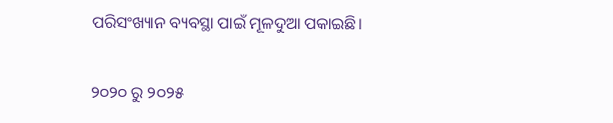ପରିସଂଖ୍ୟାନ ବ୍ୟବସ୍ଥା ପାଇଁ ମୂଳଦୁଆ ପକାଇଛି।

୨୦୨୦ ରୁ ୨୦୨୫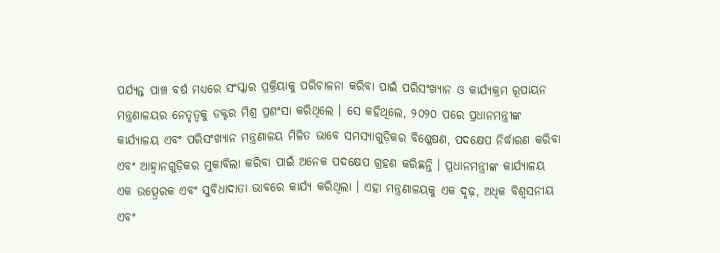ପର୍ଯ୍ୟନ୍ତ ପାଞ୍ଚ ବର୍ଷ ମଧ୍ୟରେ ସଂସ୍କାର ପ୍ରକ୍ରିୟାକୁ ପରିଚାଳନା କରିବା ପାଇଁ ପରିସଂଖ୍ୟାନ ଓ କାର୍ଯ୍ୟକ୍ରମ ରୂପାୟନ ମନ୍ତ୍ରଣାଳୟର ନେତୃତ୍ୱକୁ ଡକ୍ଟର ମିଶ୍ର ପ୍ରଶଂସା କରିଥିଲେ । ସେ କହିଥିଲେ, ୨୦୨୦ ପରେ ପ୍ରଧାନମନ୍ତ୍ରୀଙ୍କ କାର୍ଯ୍ୟାଳୟ ଏବଂ ପରିସଂଖ୍ୟାନ ମନ୍ତ୍ରଣାଳୟ ମିଳିତ ଭାବେ ସମସ୍ୟାଗୁଡ଼ିକର ବିଶ୍ଳେଷଣ, ପଦକ୍ଷେପ ନିର୍ଦ୍ଧାରଣ କରିବା ଏବଂ ଆହ୍ୱାନଗୁଡ଼ିକର ମୁକାବିଲା କରିବା ପାଇଁ ଅନେକ ପଦକ୍ଷେପ ଗ୍ରହଣ କରିଛନ୍ତି । ପ୍ରଧାନମନ୍ତ୍ରୀଙ୍କ କାର୍ଯ୍ୟାଳୟ ଏକ ଉତ୍ପ୍ରେରକ ଏବଂ ସୁବିଧାଦାତା ଭାବରେ କାର୍ଯ୍ୟ କରିଥିଲା । ଏହା ମନ୍ତ୍ରଣାଳୟକୁ ଏକ ଦୃଢ଼, ଅଧିକ ବିଶ୍ୱସନୀୟ ଏବଂ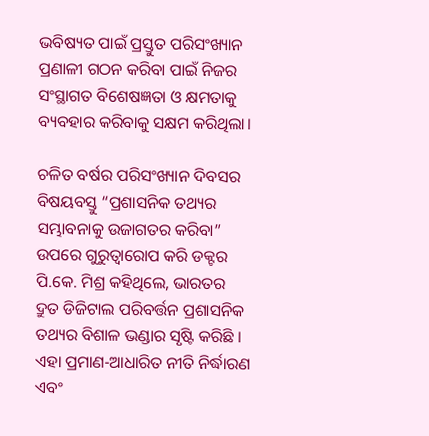ଭବିଷ୍ୟତ ପାଇଁ ପ୍ରସ୍ତୁତ ପରିସଂଖ୍ୟାନ ପ୍ରଣାଳୀ ଗଠନ କରିବା ପାଇଁ ନିଜର ସଂସ୍ଥାଗତ ବିଶେଷଜ୍ଞତା ଓ କ୍ଷମତାକୁ ବ୍ୟବହାର କରିବାକୁ ସକ୍ଷମ କରିଥିଲା।

ଚଳିତ ବର୍ଷର ପରିସଂଖ୍ୟାନ ଦିବସର ବିଷୟବସ୍ତୁ “ପ୍ରଶାସନିକ ତଥ୍ୟର ସମ୍ଭାବନାକୁ ଉଜାଗତର କରିବା” ଉପରେ ଗୁରୁତ୍ୱାରୋପ କରି ଡକ୍ଟର ପି.କେ. ମିଶ୍ର କହିଥିଲେ, ଭାରତର ଦ୍ରୁତ ଡିଜିଟାଲ ପରିବର୍ତ୍ତନ ପ୍ରଶାସନିକ ତଥ୍ୟର ବିଶାଳ ଭଣ୍ଡାର ସୃଷ୍ଟି କରିଛି । ଏହା ପ୍ରମାଣ-ଆଧାରିତ ନୀତି ନିର୍ଦ୍ଧାରଣ ଏବଂ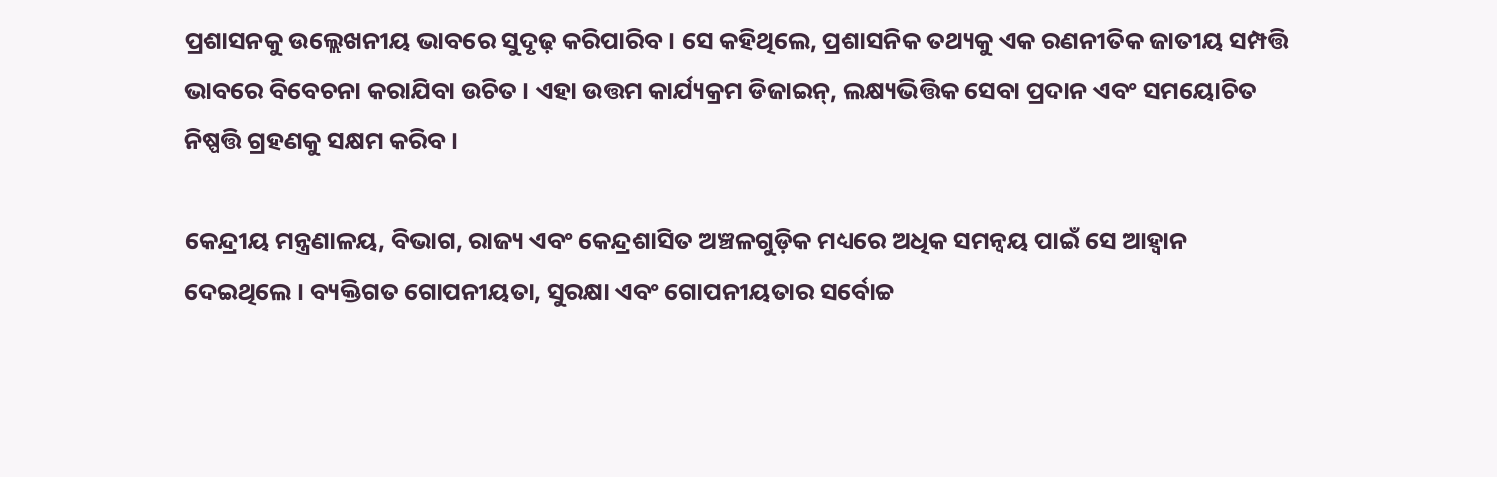ପ୍ରଶାସନକୁ ଉଲ୍ଲେଖନୀୟ ଭାବରେ ସୁଦୃଢ଼ କରିପାରିବ। ସେ କହିଥିଲେ, ପ୍ରଶାସନିକ ତଥ୍ୟକୁ ଏକ ରଣନୀତିକ ଜାତୀୟ ସମ୍ପତ୍ତି ଭାବରେ ବିବେଚନା କରାଯିବା ଉଚିତ । ଏହା ଉତ୍ତମ କାର୍ଯ୍ୟକ୍ରମ ଡିଜାଇନ୍, ଲକ୍ଷ୍ୟଭିତ୍ତିକ ସେବା ପ୍ରଦାନ ଏବଂ ସମୟୋଚିତ ନିଷ୍ପତ୍ତି ଗ୍ରହଣକୁ ସକ୍ଷମ କରିବ ।

କେନ୍ଦ୍ରୀୟ ମନ୍ତ୍ରଣାଳୟ, ବିଭାଗ, ରାଜ୍ୟ ଏବଂ କେନ୍ଦ୍ରଶାସିତ ଅଞ୍ଚଳଗୁଡ଼ିକ ମଧ୍ୟରେ ଅଧିକ ସମନ୍ୱୟ ପାଇଁ ସେ ଆହ୍ୱାନ ଦେଇଥିଲେ । ବ୍ୟକ୍ତିଗତ ଗୋପନୀୟତା, ସୁରକ୍ଷା ଏବଂ ଗୋପନୀୟତାର ସର୍ବୋଚ୍ଚ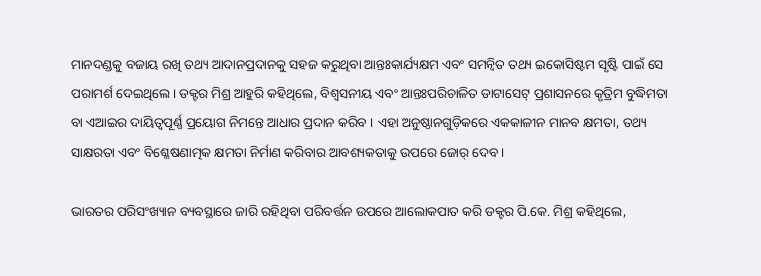ମାନଦଣ୍ଡକୁ ବଜାୟ ରଖି ତଥ୍ୟ ଆଦାନପ୍ରଦାନକୁ ସହଜ କରୁଥିବା ଆନ୍ତଃକାର୍ଯ୍ୟକ୍ଷମ ଏବଂ ସମନ୍ୱିତ ତଥ୍ୟ ଇକୋସିଷ୍ଟମ ସୃଷ୍ଟି ପାଇଁ ସେ ପରାମର୍ଶ ଦେଇଥିଲେ। ଡକ୍ଟର ମିଶ୍ର ଆହୁରି କହିଥିଲେ, ବିଶ୍ୱସନୀୟ ଏବଂ ଆନ୍ତଃପରିଚାଳିତ ଡାଟାସେଟ୍ ପ୍ରଶାସନରେ କୃତ୍ରିମ ବୁଦ୍ଧିମତା ବା ଏଆଇର ଦାୟିତ୍ୱପୂର୍ଣ୍ଣ ପ୍ରୟୋଗ ନିମନ୍ତେ ଆଧାର ପ୍ରଦାନ କରିବ । ଏହା ଅନୁଷ୍ଠାନଗୁଡ଼ିକରେ ଏକକାଳୀନ ମାନବ କ୍ଷମତା, ତଥ୍ୟ ସାକ୍ଷରତା ଏବଂ ବିଶ୍ଳେଷଣାତ୍ମକ କ୍ଷମତା ନିର୍ମାଣ କରିବାର ଆବଶ୍ୟକତାକୁ ଉପରେ ଜୋର୍‌ ଦେବ ।

ଭାରତର ପରିସଂଖ୍ୟାନ ବ୍ୟବସ୍ଥାରେ ଜାରି ରହିଥିବା ପରିବର୍ତ୍ତନ ଉପରେ ଆଲୋକପାତ କରି ଡକ୍ଟର ପି.କେ. ମିଶ୍ର କହିଥିଲେ,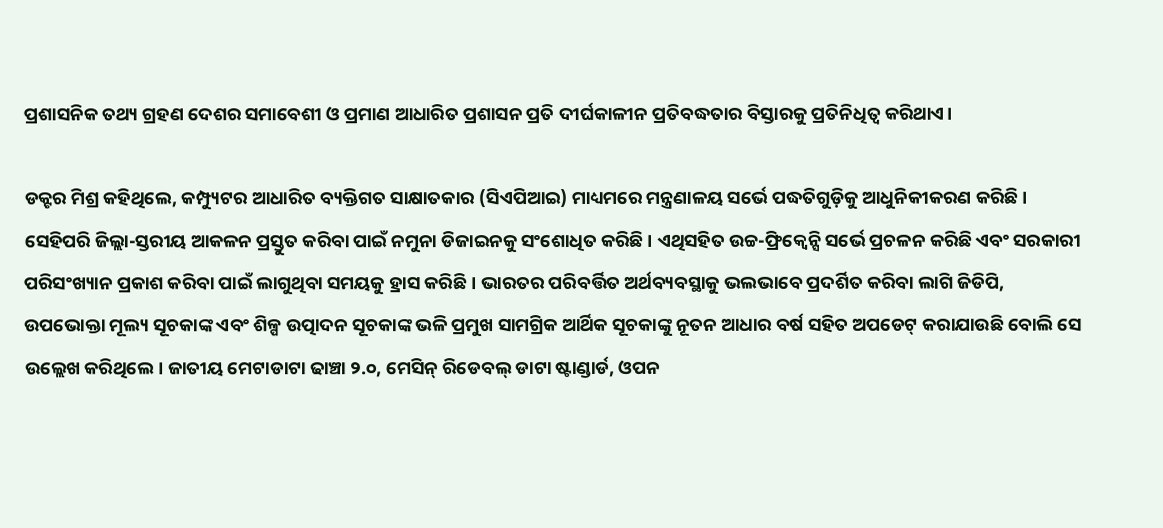ପ୍ରଶାସନିକ ତଥ୍ୟ ଗ୍ରହଣ ଦେଶର ସମାବେଶୀ ଓ ପ୍ରମାଣ ଆଧାରିତ ପ୍ରଶାସନ ପ୍ରତି ଦୀର୍ଘକାଳୀନ ପ୍ରତିବଦ୍ଧତାର ବିସ୍ତାରକୁ ପ୍ରତିନିଧିତ୍ୱ କରିଥାଏ।

ଡକ୍ଟର ମିଶ୍ର କହିଥିଲେ, କମ୍ପ୍ୟୁଟର ଆଧାରିତ ବ୍ୟକ୍ତିଗତ ସାକ୍ଷାତକାର (ସିଏପିଆଇ) ମାଧ୍ୟମରେ ମନ୍ତ୍ରଣାଳୟ ସର୍ଭେ ପଦ୍ଧତିଗୁଡ଼ିକୁ ଆଧୁନିକୀକରଣ କରିଛି । ସେହିପରି ଜିଲ୍ଲା-ସ୍ତରୀୟ ଆକଳନ ପ୍ରସ୍ତୁତ କରିବା ପାଇଁ ନମୁନା ଡିଜାଇନକୁ ସଂଶୋଧିତ କରିଛି । ଏଥିସହିତ ଉଚ୍ଚ-ଫ୍ରିକ୍ୱେନ୍ସି ସର୍ଭେ ପ୍ରଚଳନ କରିଛି ଏବଂ ସରକାରୀ ପରିସଂଖ୍ୟାନ ପ୍ରକାଶ କରିବା ପାଇଁ ଲାଗୁଥିବା ସମୟକୁ ହ୍ରାସ କରିଛି । ଭାରତର ପରିବର୍ତ୍ତିତ ଅର୍ଥବ୍ୟବସ୍ଥାକୁ ଭଲଭାବେ ପ୍ରଦର୍ଶିତ କରିବା ଲାଗି ଜିଡିପି, ଉପଭୋକ୍ତା ମୂଲ୍ୟ ସୂଚକାଙ୍କ ଏବଂ ଶିଳ୍ପ ଉତ୍ପାଦନ ସୂଚକାଙ୍କ ଭଳି ପ୍ରମୁଖ ସାମଗ୍ରିକ ଆର୍ଥିକ ସୂଚକାଙ୍କୁ ନୂତନ ଆଧାର ବର୍ଷ ସହିତ ଅପଡେଟ୍‌ କରାଯାଉଛି ବୋଲି ସେ ଉଲ୍ଲେଖ କରିଥିଲେ। ଜାତୀୟ ମେଟାଡାଟା ଢାଞ୍ଚା ୨.୦, ମେସିନ୍‌ ରିଡେବଲ୍‌ ଡାଟା ଷ୍ଟାଣ୍ଡାର୍ଡ, ଓପନ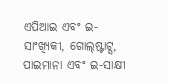ଏପିଆଇ ଏବଂ ଇ-ସାଂଖ୍ୟିକୀ, ଗୋଲ୍‌ଷ୍ଟାଟ୍ସ, ପାଇମାନା ଏବଂ ଇ-ସାକ୍ଷୀ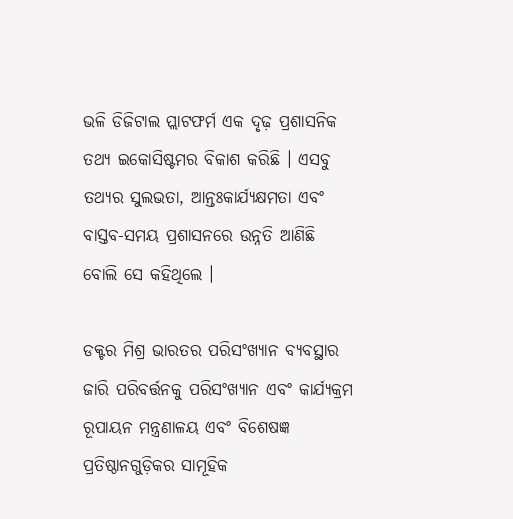ଭଳି ଡିଜିଟାଲ ପ୍ଲାଟଫର୍ମ ଏକ ଦୃଢ଼ ପ୍ରଶାସନିକ ତଥ୍ୟ ଇକୋସିଷ୍ଟମର ବିକାଶ କରିଛି । ଏସବୁ ତଥ୍ୟର ସୁଲଭତା, ଆନ୍ତଃକାର୍ଯ୍ୟକ୍ଷମତା ଏବଂ ବାସ୍ତବ-ସମୟ ପ୍ରଶାସନରେ ଉନ୍ନତି ଆଣିଛି ବୋଲି ସେ କହିଥିଲେ ।

ଡକ୍ଟର ମିଶ୍ର ଭାରତର ପରିସଂଖ୍ୟାନ ବ୍ୟବସ୍ଥାର ଜାରି ପରିବର୍ତ୍ତନକୁ ପରିସଂଖ୍ୟାନ ଏବଂ କାର୍ଯ୍ୟକ୍ରମ ରୂପାୟନ ମନ୍ତ୍ରଣାଳୟ ଏବଂ ବିଶେଷଜ୍ଞ ପ୍ରତିଷ୍ଠାନଗୁଡ଼ିକର ସାମୂହିକ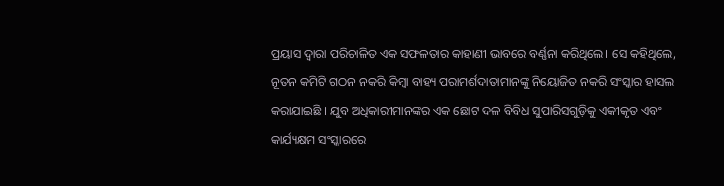ପ୍ରୟାସ ଦ୍ୱାରା ପରିଚାଳିତ ଏକ ସଫଳତାର କାହାଣୀ ଭାବରେ ବର୍ଣ୍ଣନା କରିଥିଲେ। ସେ କହିଥିଲେ, ନୂତନ କମିଟି ଗଠନ ନକରି କିମ୍ବା ବାହ୍ୟ ପରାମର୍ଶଦାତାମାନଙ୍କୁ ନିୟୋଜିତ ନକରି ସଂସ୍କାର ହାସଲ କରାଯାଇଛି । ଯୁବ ଅଧିକାରୀମାନଙ୍କର ଏକ ଛୋଟ ଦଳ ବିବିଧ ସୁପାରିସଗୁଡ଼ିକୁ ଏକୀକୃତ ଏବଂ କାର୍ଯ୍ୟକ୍ଷମ ସଂସ୍କାରରେ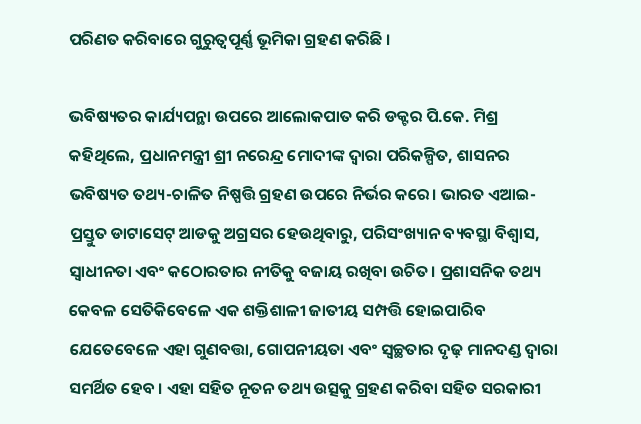ପରିଣତ କରିବାରେ ଗୁରୁତ୍ୱପୂର୍ଣ୍ଣ ଭୂମିକା ଗ୍ରହଣ କରିଛି ।

ଭବିଷ୍ୟତର କାର୍ଯ୍ୟପନ୍ଥା ଉପରେ ଆଲୋକପାତ କରି ଡକ୍ଟର ପି.କେ. ମିଶ୍ର କହିଥିଲେ, ପ୍ରଧାନମନ୍ତ୍ରୀ ଶ୍ରୀ ନରେନ୍ଦ୍ର ମୋଦୀଙ୍କ ଦ୍ୱାରା ପରିକଳ୍ପିତ, ଶାସନର ଭବିଷ୍ୟତ ତଥ୍ୟ-ଚାଳିତ ନିଷ୍ପତ୍ତି ଗ୍ରହଣ ଉପରେ ନିର୍ଭର କରେ। ଭାରତ ଏଆଇ-ପ୍ରସ୍ତୁତ ଡାଟାସେଟ୍ ଆଡକୁ ଅଗ୍ରସର ହେଉଥିବାରୁ, ପରିସଂଖ୍ୟାନ ବ୍ୟବସ୍ଥା ବିଶ୍ୱାସ, ସ୍ୱାଧୀନତା ଏବଂ କଠୋରତାର ନୀତିକୁ ବଜାୟ ରଖିବା ଉଚିତ। ପ୍ରଶାସନିକ ତଥ୍ୟ କେବଳ ସେତିକିବେଳେ ଏକ ଶକ୍ତିଶାଳୀ ଜାତୀୟ ସମ୍ପତ୍ତି ହୋଇପାରିବ ଯେତେବେଳେ ଏହା ଗୁଣବତ୍ତା, ଗୋପନୀୟତା ଏବଂ ସ୍ୱଚ୍ଛତାର ଦୃଢ଼ ମାନଦଣ୍ଡ ଦ୍ୱାରା ସମର୍ଥିତ ହେବ । ଏହା ସହିତ ନୂତନ ତଥ୍ୟ ଉତ୍ସକୁ ଗ୍ରହଣ କରିବା ସହିତ ସରକାରୀ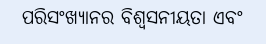ପରିସଂଖ୍ୟାନର ବିଶ୍ୱସନୀୟତା ଏବଂ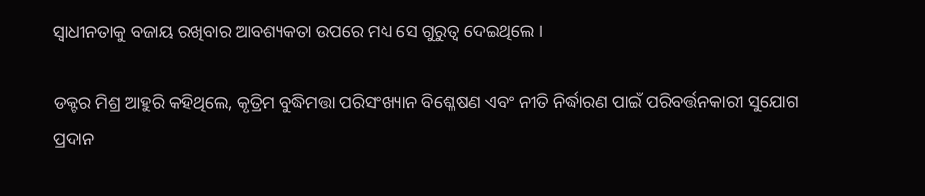ସ୍ୱାଧୀନତାକୁ ବଜାୟ ରଖିବାର ଆବଶ୍ୟକତା ଉପରେ ମଧ୍ୟ ସେ ଗୁରୁତ୍ୱ ଦେଇଥିଲେ ।

ଡକ୍ଟର ମିଶ୍ର ଆହୁରି କହିଥିଲେ, କୃତ୍ରିମ ବୁଦ୍ଧିମତ୍ତା ପରିସଂଖ୍ୟାନ ବିଶ୍ଳେଷଣ ଏବଂ ନୀତି ନିର୍ଦ୍ଧାରଣ ପାଇଁ ପରିବର୍ତ୍ତନକାରୀ ସୁଯୋଗ ପ୍ରଦାନ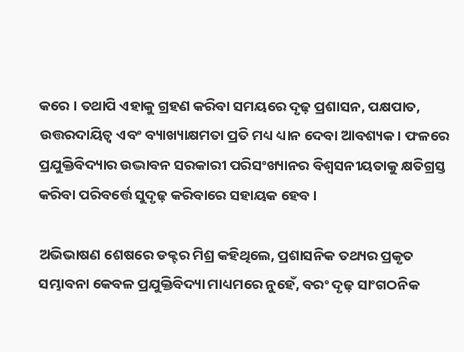କରେ । ତଥାପି ଏହାକୁ ଗ୍ରହଣ କରିବା ସମୟରେ ଦୃଢ଼ ପ୍ରଶାସନ, ପକ୍ଷପାତ, ଉତ୍ତରଦାୟିତ୍ୱ ଏବଂ ବ୍ୟାଖ୍ୟାକ୍ଷମତା ପ୍ରତି ମଧ୍ୟ ଧ୍ୟାନ ଦେବା ଆବଶ୍ୟକ। ଫଳରେ ପ୍ରଯୁକ୍ତିବିଦ୍ୟାର ଉଦ୍ଭାବନ ସରକାରୀ ପରିସଂଖ୍ୟାନର ବିଶ୍ୱସନୀୟତାକୁ କ୍ଷତିଗ୍ରସ୍ତ କରିବା ପରିବର୍ତ୍ତେ ସୁଦୃଢ଼ କରିବାରେ ସହାୟକ ହେବ ।

ଅଭିଭାଷଣ ଶେଷରେ ଡକ୍ଟର ମିଶ୍ର କହିଥିଲେ, ପ୍ରଶାସନିକ ତଥ୍ୟର ପ୍ରକୃତ ସମ୍ଭାବନା କେବଳ ପ୍ରଯୁକ୍ତିବିଦ୍ୟା ମାଧ୍ୟମରେ ନୁହେଁ, ବରଂ ଦୃଢ଼ ସାଂଗଠନିକ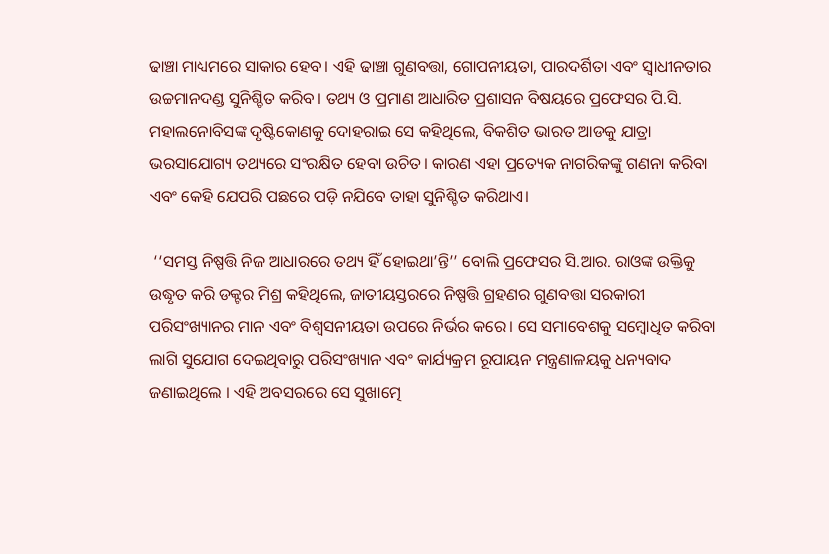ଢାଞ୍ଚା ମାଧ୍ୟମରେ ସାକାର ହେବ। ଏହି ଢାଞ୍ଚା ଗୁଣବତ୍ତା, ଗୋପନୀୟତା, ପାରଦର୍ଶିତା ଏବଂ ସ୍ୱାଧୀନତାର ଉଚ୍ଚମାନଦଣ୍ଡ ସୁନିଶ୍ଚିତ କରିବ। ତଥ୍ୟ ଓ ପ୍ରମାଣ ଆଧାରିତ ପ୍ରଶାସନ ବିଷୟରେ ପ୍ରଫେସର ପି.ସି. ମହାଲନୋବିସଙ୍କ ଦୃଷ୍ଟିକୋଣକୁ ଦୋହରାଇ ସେ କହିଥିଲେ, ବିକଶିତ ଭାରତ ଆଡକୁ ଯାତ୍ରା ଭରସାଯୋଗ୍ୟ ତଥ୍ୟରେ ସଂରକ୍ଷିତ ହେବା ଉଚିତ। କାରଣ ଏହା ପ୍ରତ୍ୟେକ ନାଗରିକଙ୍କୁ ଗଣନା କରିବା ଏବଂ କେହି ଯେପରି ପଛରେ ପଡ଼ି ନଯିବେ ତାହା ସୁନିଶ୍ଚିତ କରିଥାଏ।

 ‘‘ସମସ୍ତ ନିଷ୍ପତ୍ତି ନିଜ ଆଧାରରେ ତଥ୍ୟ ହିଁ ହୋଇଥା’ନ୍ତି’’ ବୋଲି ପ୍ରଫେସର ସି.ଆର. ରାଓଙ୍କ ଉକ୍ତିକୁ ଉଦ୍ଧୃତ କରି ଡକ୍ଟର ମିଶ୍ର କହିଥିଲେ, ଜାତୀୟସ୍ତରରେ ନିଷ୍ପତ୍ତି ଗ୍ରହଣର ଗୁଣବତ୍ତା ସରକାରୀ ପରିସଂଖ୍ୟାନର ମାନ ଏବଂ ବିଶ୍ୱସନୀୟତା ଉପରେ ନିର୍ଭର କରେ। ସେ ସମାବେଶକୁ ସମ୍ବୋଧିତ କରିବା ଲାଗି ସୁଯୋଗ ଦେଇଥିବାରୁ ପରିସଂଖ୍ୟାନ ଏବଂ କାର୍ଯ୍ୟକ୍ରମ ରୂପାୟନ ମନ୍ତ୍ରଣାଳୟକୁ ଧନ୍ୟବାଦ ଜଣାଇଥିଲେ । ଏହି ଅବସରରେ ସେ ସୁଖାତ୍ମେ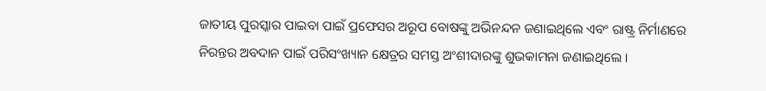ଜାତୀୟ ପୁରସ୍କାର ପାଇବା ପାଇଁ ପ୍ରଫେସର ଅରୂପ ବୋଷଙ୍କୁ ଅଭିନନ୍ଦନ ଜଣାଇଥିଲେ ଏବଂ ରାଷ୍ଟ୍ର ନିର୍ମାଣରେ ନିରନ୍ତର ଅବଦାନ ପାଇଁ ପରିସଂଖ୍ୟାନ କ୍ଷେତ୍ରର ସମସ୍ତ ଅଂଶୀଦାରଙ୍କୁ ଶୁଭକାମନା ଜଣାଇଥିଲେ ।